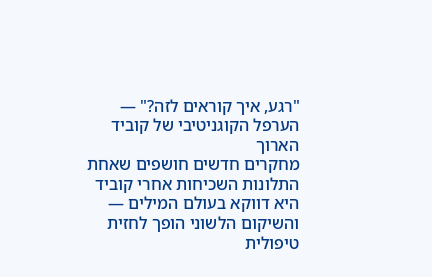"רגע, איך קוראים לזה?" — הערפל הקוגניטיבי של קוביד הארוך
מחקרים חדשים חושפים שאחת התלונות השכיחות אחרי קוביד היא דווקא בעולם המילים — והשיקום הלשוני הופך לחזית טיפולית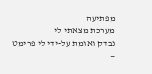מפתיעה
מערכת מצאתי לי
נבדק ואומת על-ידי לי פרימט —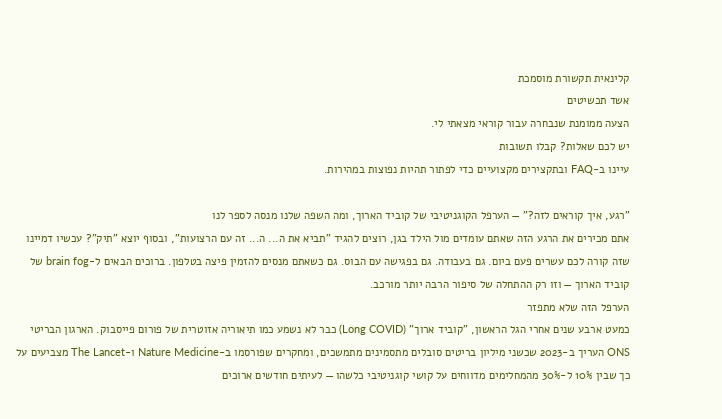קלינאית תקשורת מוסמכת
אשד תכשיטים
הצעה ממומנת שנבחרה עבור קוראי מצאתי לי.
יש לכם שאלות? קבלו תשובות
עיינו ב-FAQ ובתקצירים מקצועיים כדי לפתור תהיות נפוצות במהירות.

"רגע, איך קוראים לזה?" — הערפל הקוגניטיבי של קוביד הארוך, ומה השפה שלנו מנסה לספר לנו
אתם מכירים את הרגע הזה שאתם עומדים מול הילד בגן, רוצים להגיד "תביא את ה... ה... זה עם הרצועות", ובסוף יוצא "תיק"? עכשיו דמיינו שזה קורה לכם עשרים פעם ביום. גם בעבודה. גם בפגישה עם הבוס. גם כשאתם מנסים להזמין פיצה בטלפון. ברוכים הבאים ל-brain fog של קוביד הארוך — וזו רק ההתחלה של סיפור הרבה יותר מורכב.
הערפל הזה שלא מתפזר
כמעט ארבע שנים אחרי הגל הראשון, "קוביד ארוך" (Long COVID) כבר לא נשמע כמו תיאוריה אזוטרית של פורום פייסבוק. הארגון הבריטי ONS העריך ב-2023 שכשני מיליון בריטים סובלים מתסמינים מתמשכים, ומחקרים שפורסמו ב-Nature Medicine ו-The Lancet מצביעים על כך שבין 10% ל-30% מהמחלימים מדווחים על קושי קוגניטיבי כלשהו — לעיתים חודשים ארוכים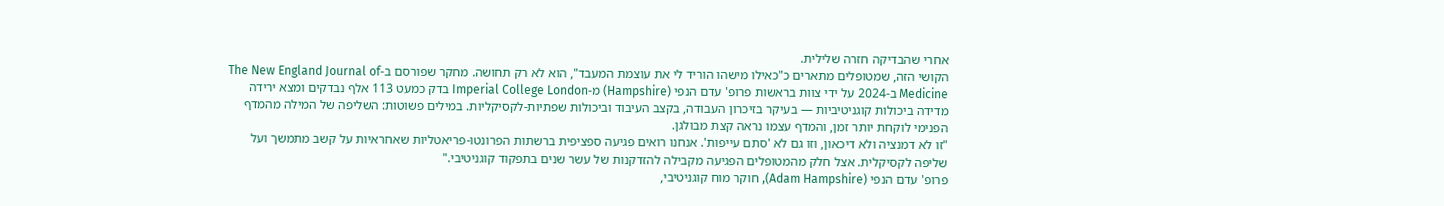אחרי שהבדיקה חזרה שלילית.
הקושי הזה, שמטופלים מתארים כ"כאילו מישהו הוריד לי את עוצמת המעבד", הוא לא רק תחושה. מחקר שפורסם ב-The New England Journal of Medicine ב-2024 על ידי צוות בראשות פרופ' עדם הנפי (Hampshire) מ-Imperial College London בדק כמעט 113 אלף נבדקים ומצא ירידה מדידה ביכולות קוגניטיביות — בעיקר בזיכרון העבודה, בקצב העיבוד וביכולות שפתיות-לקסיקליות. במילים פשוטות: השליפה של המילה מהמדף הפנימי לוקחת יותר זמן, והמדף עצמו נראה קצת מבולגן.
"זו לא דמנציה ולא דיכאון, וזו גם לא 'סתם עייפות'. אנחנו רואים פגיעה ספציפית ברשתות הפרונטו-פריאטליות שאחראיות על קשב מתמשך ועל שליפה לקסיקלית. אצל חלק מהמטופלים הפגיעה מקבילה להזדקנות של עשר שנים בתפקוד קוגניטיבי."
פרופ' עדם הנפי (Adam Hampshire), חוקר מוח קוגניטיבי,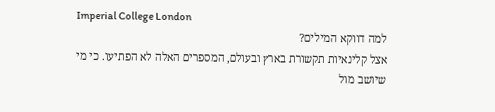Imperial College London
למה דווקא המילים?
אצל קלינאיות תקשורת בארץ ובעולם, המספרים האלה לא הפתיעו. כי מי שיושב מול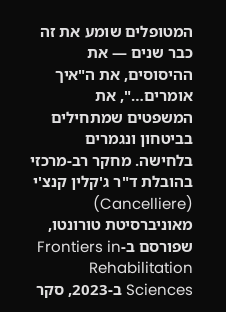המטופלים שומע את זה כבר שנים — את ההיסוסים, את ה"איך אומרים…", את המשפטים שמתחילים בביטחון ונגמרים בלחישה. מחקר רב-מרכזי בהובלת ד"ר ג'קלין קנצ'י (Cancelliere) מאוניברסיטת טורונטו, שפורסם ב-Frontiers in Rehabilitation Sciences ב-2023, סקר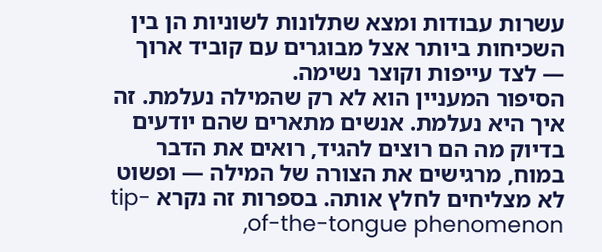עשרות עבודות ומצא שתלונות לשוניות הן בין השכיחות ביותר אצל מבוגרים עם קוביד ארוך — לצד עייפות וקוצר נשימה.
הסיפור המעניין הוא לא רק שהמילה נעלמת. זה איך היא נעלמת. אנשים מתארים שהם יודעים בדיוק מה הם רוצים להגיד, רואים את הדבר במוח, מרגישים את הצורה של המילה — ופשוט לא מצליחים לחלץ אותה. בספרות זה נקרא tip-of-the-tongue phenomenon,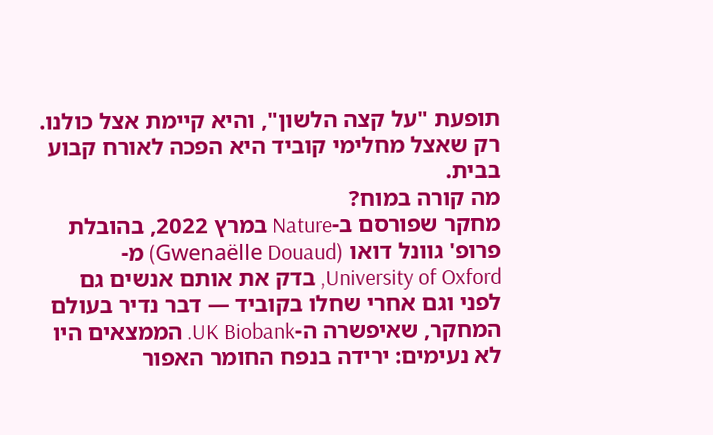תופעת "על קצה הלשון", והיא קיימת אצל כולנו. רק שאצל מחלימי קוביד היא הפכה לאורח קבוע בבית.
מה קורה במוח?
מחקר שפורסם ב-Nature במרץ 2022, בהובלת פרופ' גוונל דואו (Gwenaëlle Douaud) מ-University of Oxford, בדק את אותם אנשים גם לפני וגם אחרי שחלו בקוביד — דבר נדיר בעולם המחקר, שאיפשרה ה-UK Biobank. הממצאים היו לא נעימים: ירידה בנפח החומר האפור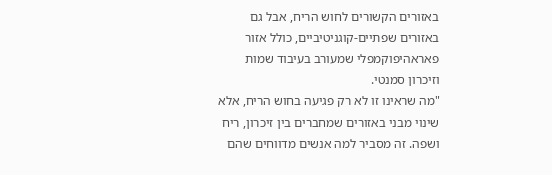באזורים הקשורים לחוש הריח, אבל גם באזורים שפתיים-קוגניטיביים, כולל אזור פאראהיפוקמפלי שמעורב בעיבוד שמות וזיכרון סמנטי.
"מה שראינו זו לא רק פגיעה בחוש הריח, אלא שינוי מבני באזורים שמחברים בין זיכרון, ריח ושפה. זה מסביר למה אנשים מדווחים שהם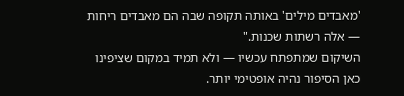'מאבדים מילים' באותה תקופה שבה הם מאבדים ריחות — אלה רשתות שכנות."
השיקום שמתפתח עכשיו — ולא תמיד במקום שציפינו
כאן הסיפור נהיה אופטימי יותר.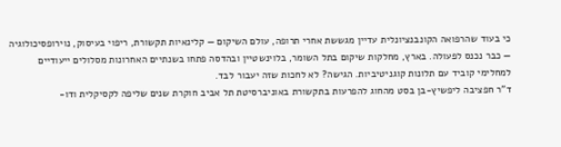כי בעוד שהרפואה הקונבנציונלית עדיין מגששת אחרי תרופה, עולם השיקום — קלינאיות תקשורת, ריפוי בעיסוק, נוירופסיכולוגיה — כבר נכנס לפעולה. בארץ, מחלקות שיקום בתל השומר, בלוינשטיין ובהדסה פתחו בשנתיים האחרונות מסלולים ייעודיים למחלימי קוביד עם תלונות קוגניטיביות. הגישה? לא לחכות שזה יעבור לבד.
ד"ר חפציבה ליפשיץ-בן בסט מהחוג להפרעות בתקשורת באוניברסיטת תל אביב חוקרת שנים שליפה לקסיקלית ודו-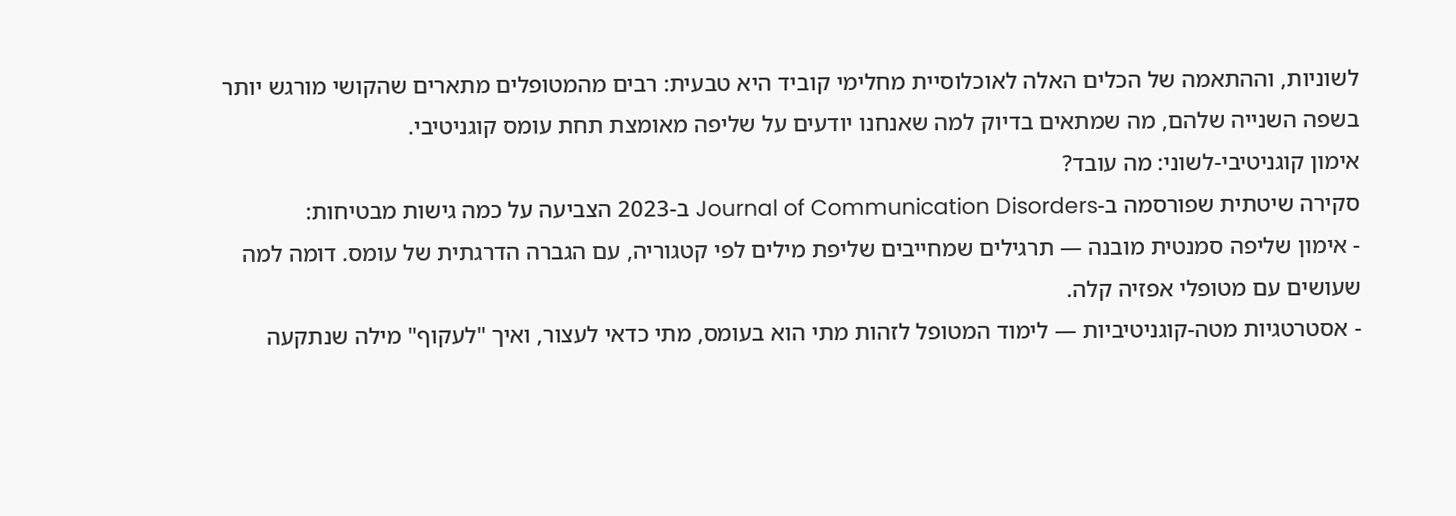לשוניות, וההתאמה של הכלים האלה לאוכלוסיית מחלימי קוביד היא טבעית: רבים מהמטופלים מתארים שהקושי מורגש יותר בשפה השנייה שלהם, מה שמתאים בדיוק למה שאנחנו יודעים על שליפה מאומצת תחת עומס קוגניטיבי.
אימון קוגניטיבי-לשוני: מה עובד?
סקירה שיטתית שפורסמה ב-Journal of Communication Disorders ב-2023 הצביעה על כמה גישות מבטיחות:
- אימון שליפה סמנטית מובנה — תרגילים שמחייבים שליפת מילים לפי קטגוריה, עם הגברה הדרגתית של עומס. דומה למה שעושים עם מטופלי אפזיה קלה.
- אסטרטגיות מטה-קוגניטיביות — לימוד המטופל לזהות מתי הוא בעומס, מתי כדאי לעצור, ואיך "לעקוף" מילה שנתקעה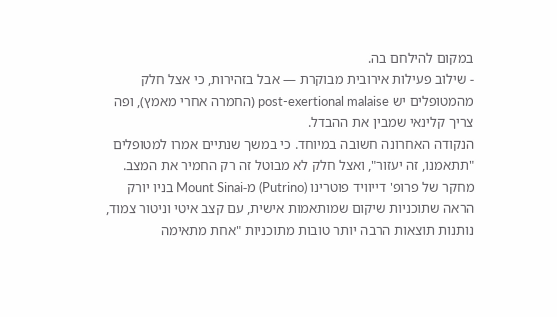במקום להילחם בה.
- שילוב פעילות אירובית מבוקרת — אבל בזהירות, כי אצל חלק מהמטופלים יש post-exertional malaise (החמרה אחרי מאמץ), ופה צריך קלינאי שמבין את ההבדל.
הנקודה האחרונה חשובה במיוחד. כי במשך שנתיים אמרו למטופלים "תתאמנו, זה יעזור", ואצל חלק לא מבוטל זה רק החמיר את המצב. מחקר של פרופ' דייוויד פוטרינו (Putrino) מ-Mount Sinai בניו יורק הראה שתוכניות שיקום שמותאמות אישית, עם קצב איטי וניטור צמוד, נותנות תוצאות הרבה יותר טובות מתוכניות "אחת מתאימה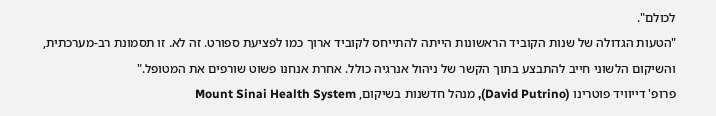לכולם".
"הטעות הגדולה של שנות הקוביד הראשונות הייתה להתייחס לקוביד ארוך כמו לפציעת ספורט. זה לא. זו תסמונת רב-מערכתית, והשיקום הלשוני חייב להתבצע בתוך הקשר של ניהול אנרגיה כולל. אחרת אנחנו פשוט שורפים את המטופל."
פרופ' דייוויד פוטרינו (David Putrino), מנהל חדשנות בשיקום, Mount Sinai Health System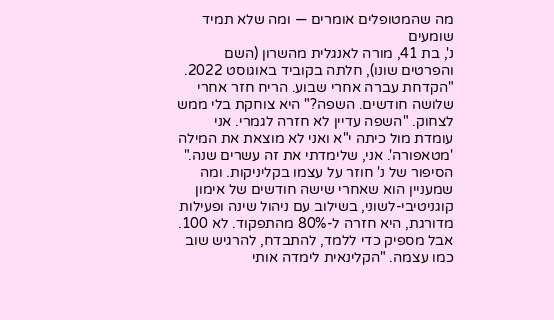מה שהמטופלים אומרים — ומה שלא תמיד שומעים
נ', בת 41, מורה לאנגלית מהשרון (השם והפרטים שונו), חלתה בקוביד באוגוסט 2022. "הקדחת עברה אחרי שבוע. הריח חזר אחרי שלושה חודשים. השפה?" היא צוחקת בלי ממש לצחוק. "השפה עדיין לא חזרה לגמרי. אני עומדת מול כיתה י"א ואני לא מוצאת את המילה 'מטאפורה'. אני, שלימדתי את זה עשרים שנה."
הסיפור של נ' חוזר על עצמו בקליניקות. ומה שמעניין הוא שאחרי שישה חודשים של אימון קוגניטיבי-לשוני, בשילוב עם ניהול שינה ופעילות מדורגת, היא חזרה ל-80% מהתפקוד. לא 100. אבל מספיק כדי ללמד, להתבדח, להרגיש שוב כמו עצמה. "הקלינאית לימדה אותי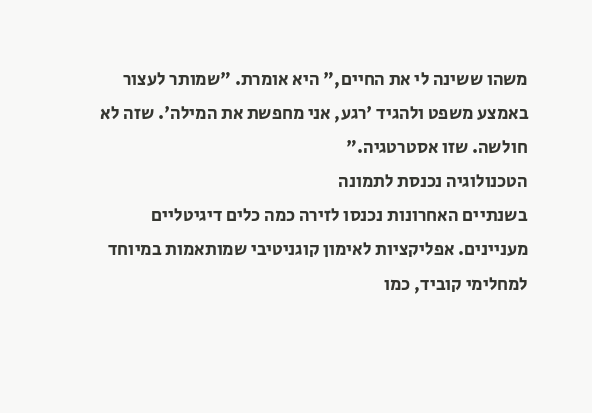משהו ששינה לי את החיים," היא אומרת. "שמותר לעצור באמצע משפט ולהגיד 'רגע, אני מחפשת את המילה'. שזה לא חולשה. שזו אסטרטגיה."
הטכנולוגיה נכנסת לתמונה
בשנתיים האחרונות נכנסו לזירה כמה כלים דיגיטליים מעניינים. אפליקציות לאימון קוגניטיבי שמותאמות במיוחד למחלימי קוביד, כמו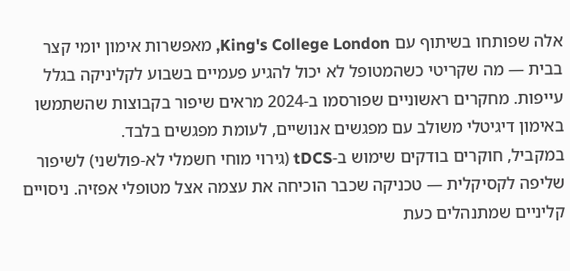אלה שפותחו בשיתוף עם King's College London, מאפשרות אימון יומי קצר בבית — מה שקריטי כשהמטופל לא יכול להגיע פעמיים בשבוע לקליניקה בגלל עייפות. מחקרים ראשוניים שפורסמו ב-2024 מראים שיפור בקבוצות שהשתמשו באימון דיגיטלי משולב עם מפגשים אנושיים, לעומת מפגשים בלבד.
במקביל, חוקרים בודקים שימוש ב-tDCS (גירוי מוחי חשמלי לא-פולשני) לשיפור שליפה לקסיקלית — טכניקה שכבר הוכיחה את עצמה אצל מטופלי אפזיה. ניסויים קליניים שמתנהלים כעת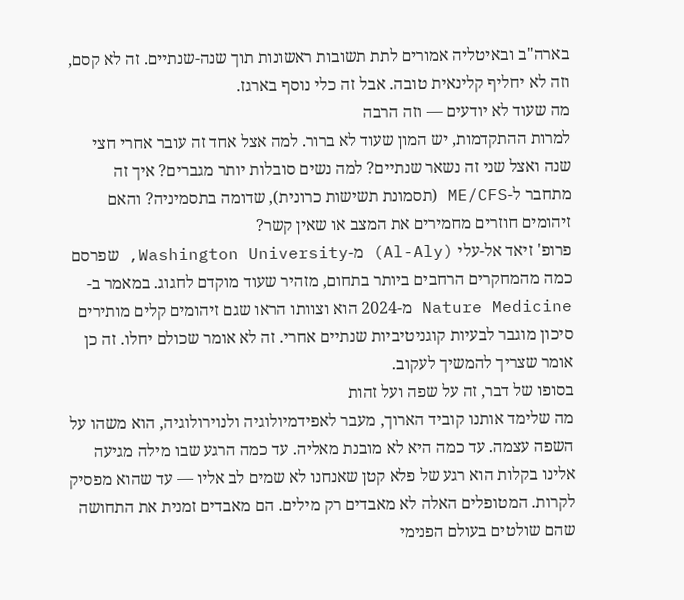בארה"ב ובאיטליה אמורים לתת תשובות ראשונות תוך שנה-שנתיים. זה לא קסם, וזה לא יחליף קלינאית טובה. אבל זה כלי נוסף בארגז.
מה שעוד לא יודעים — וזה הרבה
למרות ההתקדמות, יש המון שעוד לא ברור. למה אצל אחד זה עובר אחרי חצי שנה ואצל שני זה נשאר שנתיים? למה נשים סובלות יותר מגברים? איך זה מתחבר ל-ME/CFS (תסמונת תשישות כרונית), שדומה בתסמיניה? והאם זיהומים חוזרים מחמירים את המצב או שאין קשר?
פרופ' זיאד אל-עלי (Al-Aly) מ-Washington University, שפרסם כמה מהמחקרים הרחבים ביותר בתחום, מזהיר שעוד מוקדם לחגוג. במאמר ב-Nature Medicine מ-2024 הוא וצוותו הראו שגם זיהומים קלים מותירים סיכון מוגבר לבעיות קוגניטיביות שנתיים אחרי. זה לא אומר שכולם יחלו. זה כן אומר שצריך להמשיך לעקוב.
בסופו של דבר, זה על שפה ועל זהות
מה שלימד אותנו קוביד הארוך, מעבר לאפידמיולוגיה ולנוירולוגיה, הוא משהו על השפה עצמה. עד כמה היא לא מובנת מאליה. עד כמה הרגע שבו מילה מגיעה אלינו בקלות הוא רגע של פלא קטן שאנחנו לא שמים לב אליו — עד שהוא מפסיק לקרות. המטופלים האלה לא מאבדים רק מילים. הם מאבדים זמנית את התחושה שהם שולטים בעולם הפנימי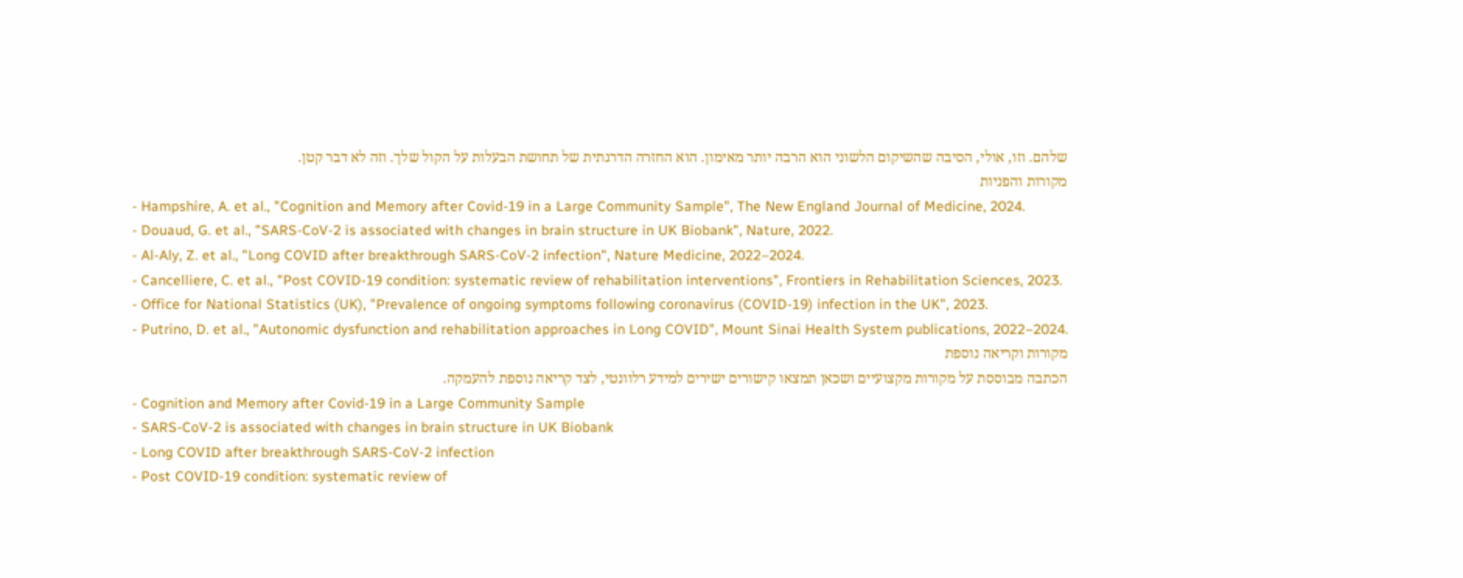שלהם. וזו, אולי, הסיבה שהשיקום הלשוני הוא הרבה יותר מאימון. הוא החזרה הדרגתית של תחושת הבעלות על הקול שלך. וזה לא דבר קטן.
מקורות והפניות
- Hampshire, A. et al., "Cognition and Memory after Covid-19 in a Large Community Sample", The New England Journal of Medicine, 2024.
- Douaud, G. et al., "SARS-CoV-2 is associated with changes in brain structure in UK Biobank", Nature, 2022.
- Al-Aly, Z. et al., "Long COVID after breakthrough SARS-CoV-2 infection", Nature Medicine, 2022–2024.
- Cancelliere, C. et al., "Post COVID-19 condition: systematic review of rehabilitation interventions", Frontiers in Rehabilitation Sciences, 2023.
- Office for National Statistics (UK), "Prevalence of ongoing symptoms following coronavirus (COVID-19) infection in the UK", 2023.
- Putrino, D. et al., "Autonomic dysfunction and rehabilitation approaches in Long COVID", Mount Sinai Health System publications, 2022–2024.
מקורות וקריאה נוספת
הכתבה מבוססת על מקורות מקצועיים ושכאן תמצאו קישורים ישירים למידע רלוונטי, לצד קריאה נוספת להעמקה.
- Cognition and Memory after Covid-19 in a Large Community Sample
- SARS-CoV-2 is associated with changes in brain structure in UK Biobank
- Long COVID after breakthrough SARS-CoV-2 infection
- Post COVID-19 condition: systematic review of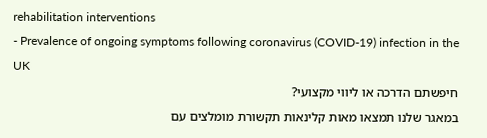rehabilitation interventions
- Prevalence of ongoing symptoms following coronavirus (COVID-19) infection in the UK
חיפשתם הדרכה או ליווי מקצועי?
במאגר שלנו תמצאו מאות קלינאות תקשורת מומלצים עם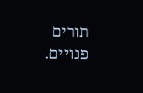תורים פנויים.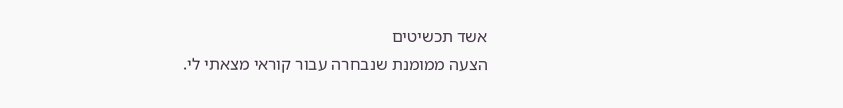אשד תכשיטים
הצעה ממומנת שנבחרה עבור קוראי מצאתי לי.